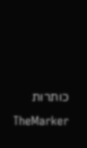כותרות TheMarker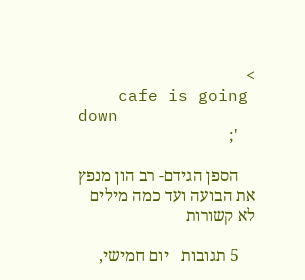>
    cafe is going down
    ';

    הספן הגידם- רב הון מנפץ את הבועה ועד כמה מילים לא קשורות

    5 תגובות   יום חמישי,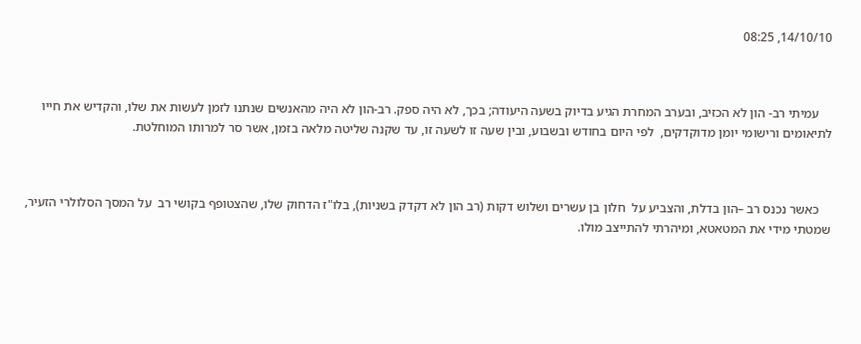14/10/10, 08:25



    עמיתי רב- הון לא הכזיב, ובערב המחרת הגיע בדיוק בשעה היעודה; בכך, לא היה ספק. רב-הון לא היה מהאנשים שנתנו לזמן לעשות את שלו, והקדיש את חייו לתיאומים ורישומי יומן מדוקדקים,  לפי היום בחודש ובשבוע, ובין שעה זו לשעה זו, עד שקנה שליטה מלאה בזמן, אשר סר למרותו המוחלטת.



    כאשר נכנס רב –הון בדלת, והצביע על  חלון בן עשרים ושלוש דקות (רב הון לא דקדק בשניות), בלו"ז הדחוק שלו, שהצטופף בקושי רב  על המסך הסלולרי הזעיר, שמטתי מידי את המטאטא, ומיהרתי להתייצב מולו.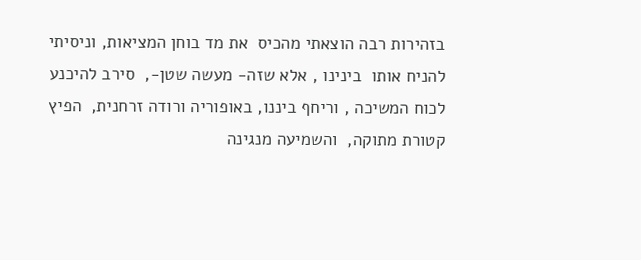בזהירות רבה הוצאתי מהכיס  את מד בוחן המציאות, וניסיתי להניח אותו  בינינו , אלא שזה- מעשה שטן-,  סירב להיכנע לכוח המשיכה , וריחף ביננו, באופוריה ורודה זרחנית,  הפיץ קטורת מתוקה,  והשמיעה מנגינה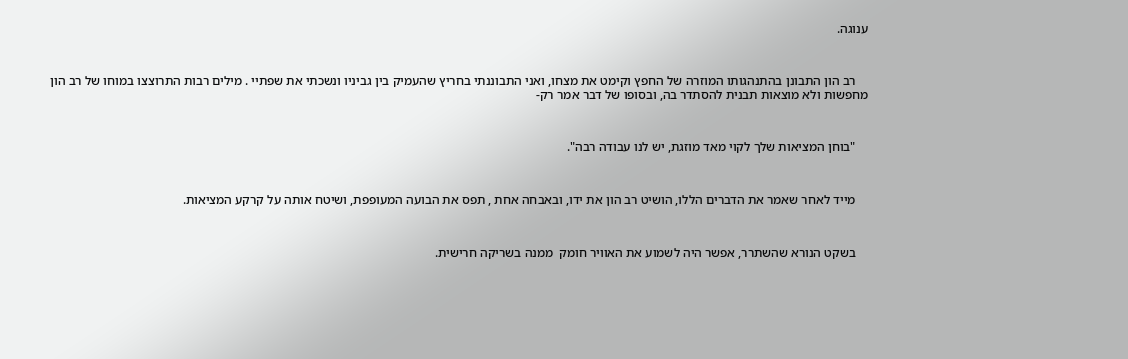ענוגה.



    רב הון התבונן בהתנהגותו המוזרה של החפץ וקימט את מצחו, ואני התבוננתי בחריץ שהעמיק בין גביניו ונשכתי את שפתיי . מילים רבות התרוצצו במוחו של רב הון מחפשות ולא מוצאות תבנית להסתדר בה, ובסופו של דבר אמר רק-



    "בוחן המציאות שלך לקוי מאד מוזגת, יש לנו עבודה רבה".



    מייד לאחר שאמר את הדברים הללו, הושיט רב הון את ידו, ובאבחה אחת , תפס את הבועה המעופפת, ושיטח אותה על קרקע המציאות.



    בשקט הנורא שהשתרר, אפשר היה לשמוע את האוויר חומק  ממנה בשריקה חרישית.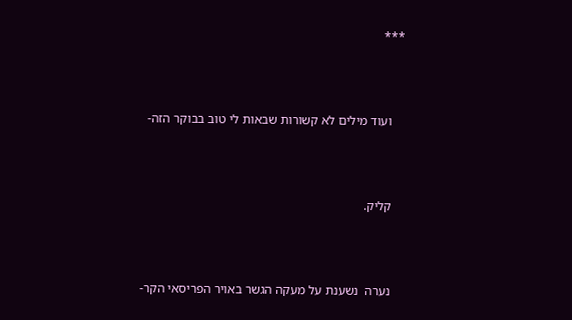***



    ועוד מילים לא קשורות שבאות לי טוב בבוקר הזה-



    קליק.



    נערה  נשענת על מעקה הגשר באויר הפריסאי הקר-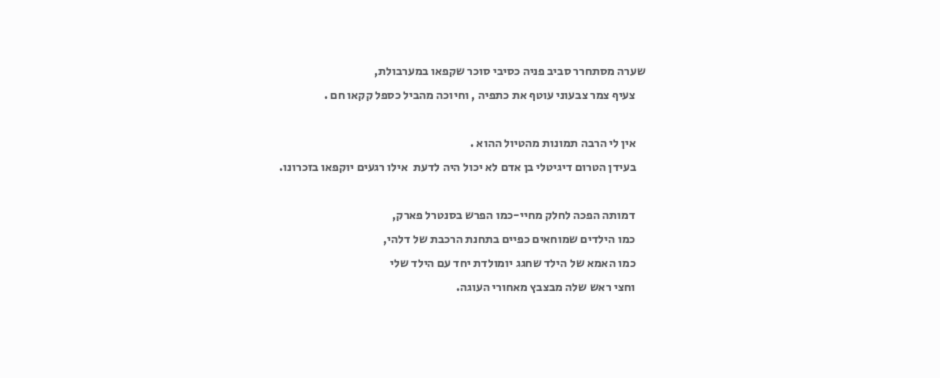שערה מסתחרר סביב פניה כסיבי סוכר שקפאו במערבולת,
    צעיף צמר צבעוני עוטף את כתפיה , וחיוכה מהביל כספל קקאו חם .

    אין לי הרבה תמונות מהטיול ההוא .
    בעידן הטרום דיגיטלי בן אדם לא יכול היה לדעת  אילו רגעים יוקפאו בזכרונו.

    דמותה הפכה לחלק מחיי-כמו הפרש בסנטרל פארק,
    כמו הילדים שמוחאים כפיים בתחנת הרכבת של דלהי,
    כמו האמא של הילד שחגג יומולדת יחד עם הילד שלי
    וחצי ראש שלה מבצבץ מאחורי העוגה.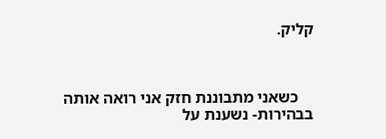קליק.



    כשאני מתבוננת חזק אני רואה אותה בבהירות- נשענת על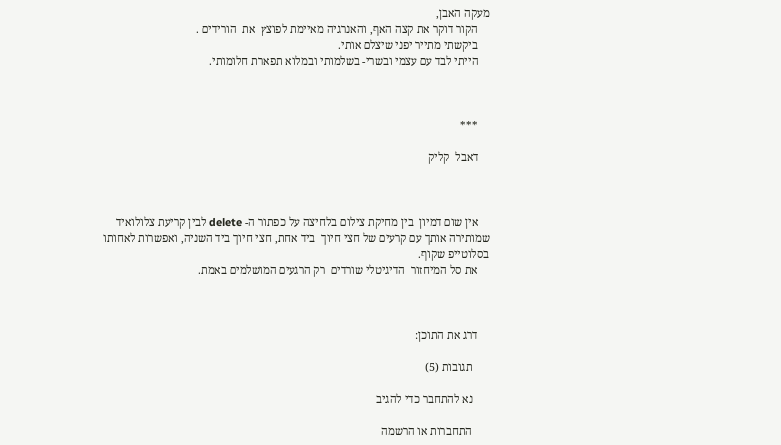מעקה האבן,
    הקור דוקר את קצה האף, והאנרגיה מאיימת לפוצץ  את  הורידים .
    ביקשתי מתייר יפני שיצלם אותי.
    הייתי לבד עם עצמי ובשרי- בשלמותי ובמלוא תפארת חלומותי.



    ***

    דאבל  קליק



    אין שום דמיון  בין מחיקת צילום בלחיצה על כפתור ה- delete לבין קריעת צלולואיד  שמותירה אותך עם קרעים של חצי חיוך  ביד אחת, חצי חיוך ביד השניה, ואפשרות לאחותו בסלוטייפ שקוף.
    את סל המיחזור  הדיגיטלי שורדים  רק הרגעים המושלמים באמת.



    דרג את התוכן:

      תגובות (5)

      נא להתחבר כדי להגיב

      התחברות או הרשמה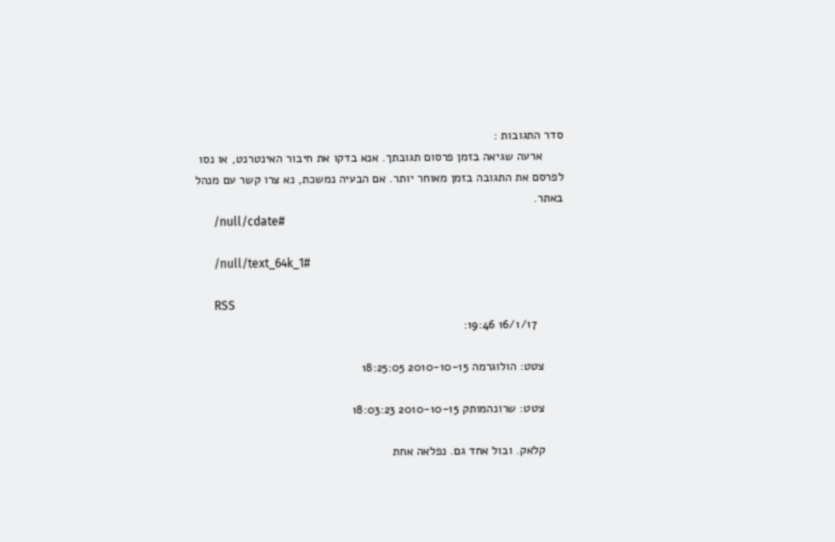סדר התגובות :
      ארעה שגיאה בזמן פרסום תגובתך. אנא בדקו את חיבור האינטרנט, או נסו לפרסם את התגובה בזמן מאוחר יותר. אם הבעיה נמשכת, נא צרו קשר עם מנהל באתר.
      /null/cdate#

      /null/text_64k_1#

      RSS
        16/1/17 19:46:

      צטט: הולוגרמה 2010-10-15 18:25:05

      צטט: שרונהמותק 2010-10-15 18:03:23

      קלאק. ובול אחד גם. נפלאה אחת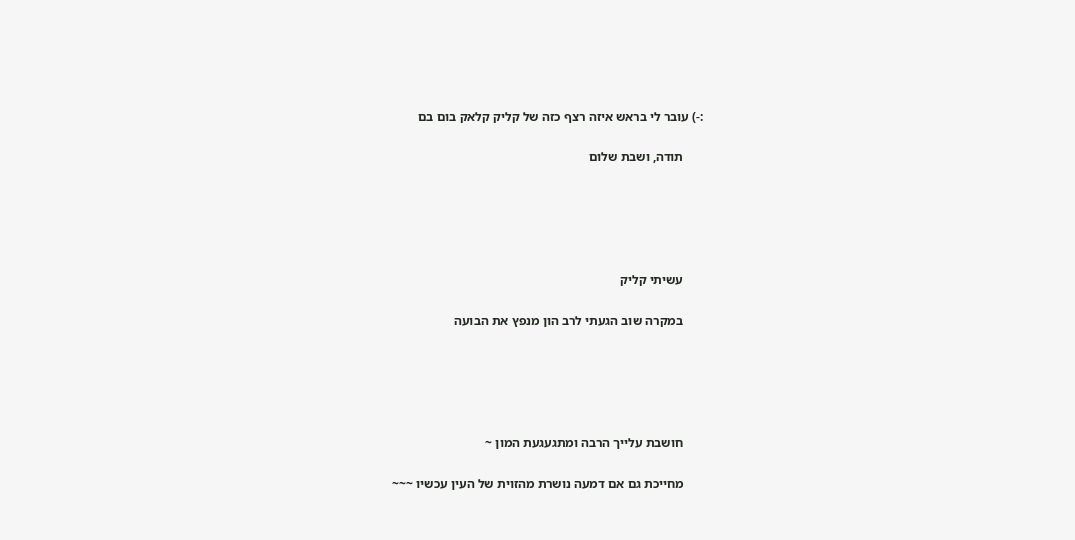:-) עובר לי בראש איזה רצף כזה של קליק קלאק בום בם

      תודה, ושבת שלום





      עשיתי קליק

      במקרה שוב הגעתי לרב הון מנפץ את הבועה





      חושבת עלייך הרבה ומתגעגעת המון ~

      מחייכת גם אם דמעה נושרת מהזוית של העין עכשיו ~~~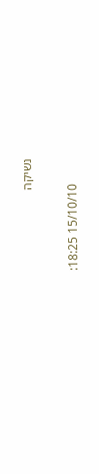נשיקה

        15/10/10 18:25: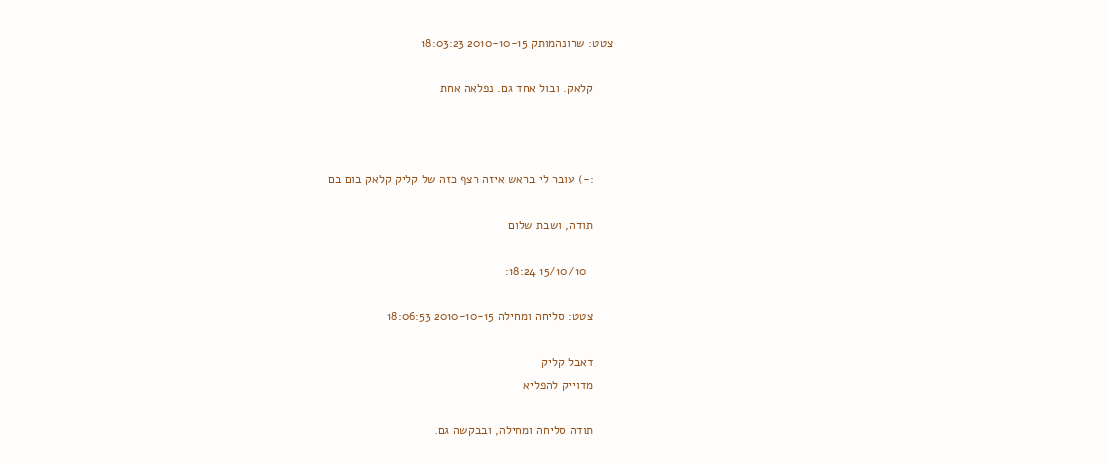צטט: שרונהמותק 2010-10-15 18:03:23

      קלאק. ובול אחד גם. נפלאה אחת



      :-) עובר לי בראש איזה רצף כזה של קליק קלאק בום בם

      תודה, ושבת שלום

        15/10/10 18:24:

      צטט: סליחה ומחילה 2010-10-15 18:06:53

      דאבל קליק
      מדוייק להפליא

      תודה סליחה ומחילה, ובבקשה גם.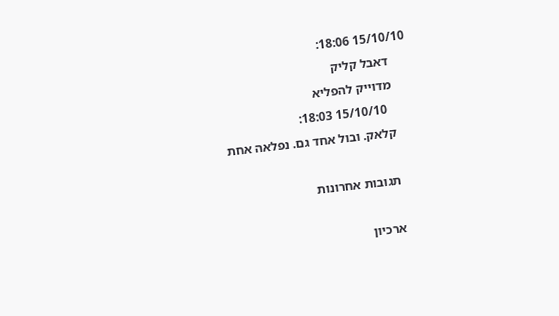15/10/10 18:06:
      דאבל קליק
      מדוייק להפליא
        15/10/10 18:03:
      קלאק. ובול אחד גם. נפלאה אחת

      תגובות אחרונות

      ארכיון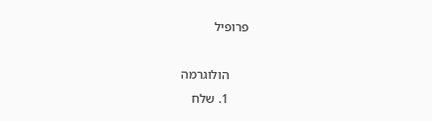פרופיל

      הולוגרמה
      1. שלח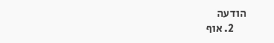הודעה
      2. אוף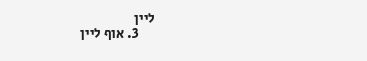ליין
      3. אוף ליין